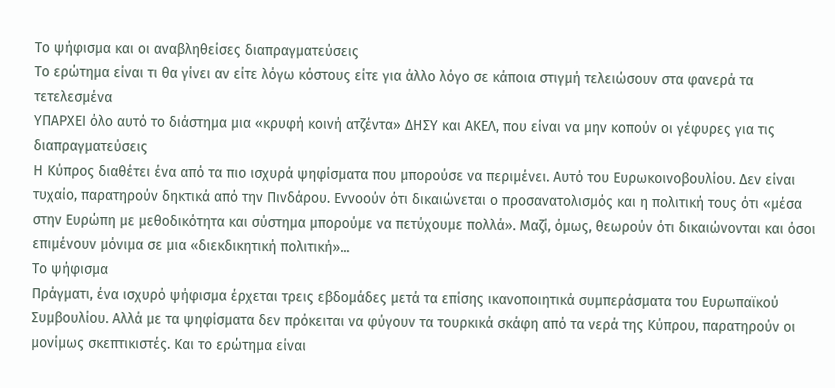Το ψήφισμα και οι αναβληθείσες διαπραγματεύσεις
Το ερώτημα είναι τι θα γίνει αν είτε λόγω κόστους είτε για άλλο λόγο σε κάποια στιγμή τελειώσουν στα φανερά τα τετελεσμένα
ΥΠΑΡΧΕΙ όλο αυτό το διάστημα μια «κρυφή κοινή ατζέντα» ΔΗΣΥ και ΑΚΕΛ, που είναι να μην κοπούν οι γέφυρες για τις διαπραγματεύσεις
Η Κύπρος διαθέτει ένα από τα πιο ισχυρά ψηφίσματα που μπορούσε να περιμένει. Αυτό του Ευρωκοινοβουλίου. Δεν είναι τυχαίο, παρατηρούν δηκτικά από την Πινδάρου. Εννοούν ότι δικαιώνεται ο προσανατολισμός και η πολιτική τους ότι «μέσα στην Ευρώπη με μεθοδικότητα και σύστημα μπορούμε να πετύχουμε πολλά». Μαζί, όμως, θεωρούν ότι δικαιώνονται και όσοι επιμένουν μόνιμα σε μια «διεκδικητική πολιτική»...
Το ψήφισμα
Πράγματι, ένα ισχυρό ψήφισμα έρχεται τρεις εβδομάδες μετά τα επίσης ικανοποιητικά συμπεράσματα του Ευρωπαϊκού Συμβουλίου. Αλλά με τα ψηφίσματα δεν πρόκειται να φύγουν τα τουρκικά σκάφη από τα νερά της Κύπρου, παρατηρούν οι μονίμως σκεπτικιστές. Και το ερώτημα είναι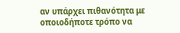αν υπάρχει πιθανότητα με οποιοδήποτε τρόπο να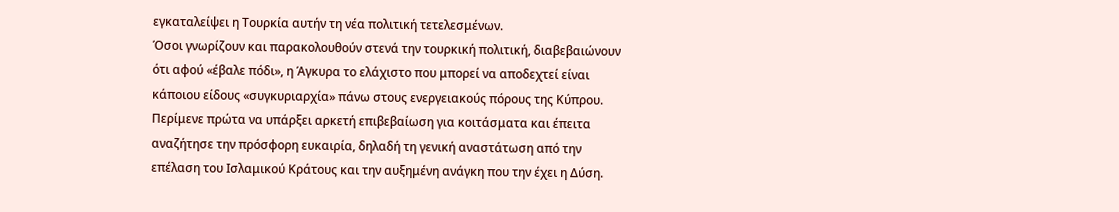εγκαταλείψει η Τουρκία αυτήν τη νέα πολιτική τετελεσμένων.
Όσοι γνωρίζουν και παρακολουθούν στενά την τουρκική πολιτική, διαβεβαιώνουν ότι αφού «έβαλε πόδι», η Άγκυρα το ελάχιστο που μπορεί να αποδεχτεί είναι κάποιου είδους «συγκυριαρχία» πάνω στους ενεργειακούς πόρους της Κύπρου. Περίμενε πρώτα να υπάρξει αρκετή επιβεβαίωση για κοιτάσματα και έπειτα αναζήτησε την πρόσφορη ευκαιρία, δηλαδή τη γενική αναστάτωση από την επέλαση του Ισλαμικού Κράτους και την αυξημένη ανάγκη που την έχει η Δύση.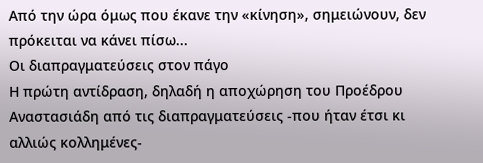Από την ώρα όμως που έκανε την «κίνηση», σημειώνουν, δεν πρόκειται να κάνει πίσω...
Οι διαπραγματεύσεις στον πάγο
Η πρώτη αντίδραση, δηλαδή η αποχώρηση του Προέδρου Αναστασιάδη από τις διαπραγματεύσεις -που ήταν έτσι κι αλλιώς κολλημένες-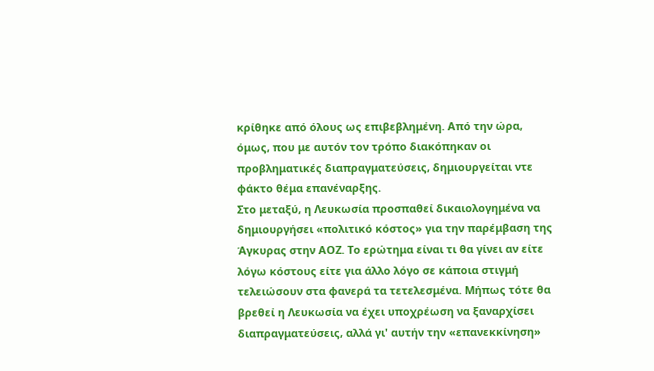κρίθηκε από όλους ως επιβεβλημένη. Από την ώρα, όμως, που με αυτόν τον τρόπο διακόπηκαν οι προβληματικές διαπραγματεύσεις, δημιουργείται ντε φάκτο θέμα επανέναρξης.
Στο μεταξύ, η Λευκωσία προσπαθεί δικαιολογημένα να δημιουργήσει «πολιτικό κόστος» για την παρέμβαση της Άγκυρας στην ΑΟΖ. Το ερώτημα είναι τι θα γίνει αν είτε λόγω κόστους είτε για άλλο λόγο σε κάποια στιγμή τελειώσουν στα φανερά τα τετελεσμένα. Μήπως τότε θα βρεθεί η Λευκωσία να έχει υποχρέωση να ξαναρχίσει διαπραγματεύσεις, αλλά γι' αυτήν την «επανεκκίνηση»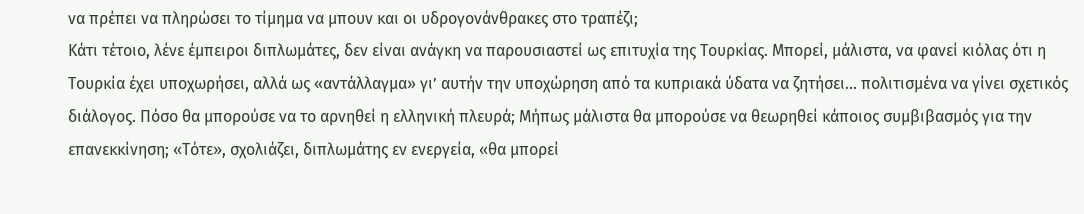να πρέπει να πληρώσει το τίμημα να μπουν και οι υδρογονάνθρακες στο τραπέζι;
Κάτι τέτοιο, λένε έμπειροι διπλωμάτες, δεν είναι ανάγκη να παρουσιαστεί ως επιτυχία της Τουρκίας. Μπορεί, μάλιστα, να φανεί κιόλας ότι η Τουρκία έχει υποχωρήσει, αλλά ως «αντάλλαγμα» γι’ αυτήν την υποχώρηση από τα κυπριακά ύδατα να ζητήσει... πολιτισμένα να γίνει σχετικός διάλογος. Πόσο θα μπορούσε να το αρνηθεί η ελληνική πλευρά; Μήπως μάλιστα θα μπορούσε να θεωρηθεί κάποιος συμβιβασμός για την επανεκκίνηση; «Τότε», σχολιάζει, διπλωμάτης εν ενεργεία, «θα μπορεί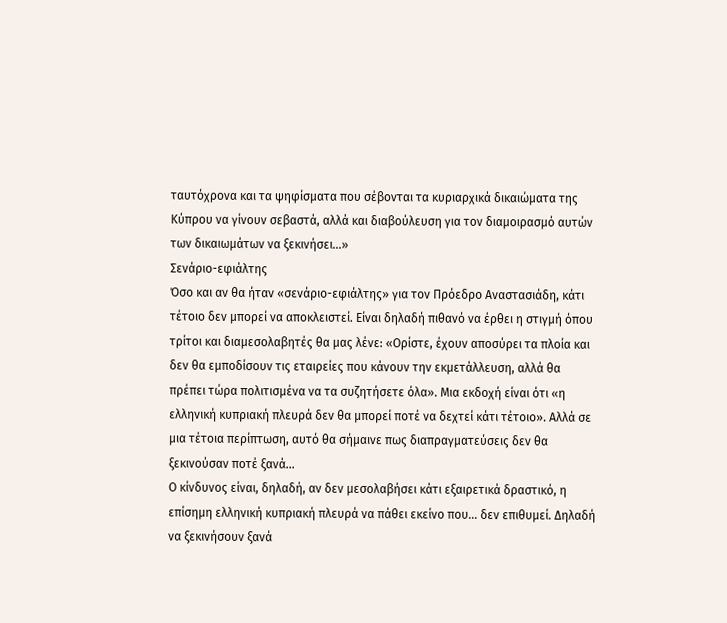ταυτόχρονα και τα ψηφίσματα που σέβονται τα κυριαρχικά δικαιώματα της Κύπρου να γίνουν σεβαστά, αλλά και διαβούλευση για τον διαμοιρασμό αυτών των δικαιωμάτων να ξεκινήσει...»
Σενάριο-εφιάλτης
Όσο και αν θα ήταν «σενάριο-εφιάλτης» για τον Πρόεδρο Αναστασιάδη, κάτι τέτοιο δεν μπορεί να αποκλειστεί. Είναι δηλαδή πιθανό να έρθει η στιγμή όπου τρίτοι και διαμεσολαβητές θα μας λένε: «Ορίστε, έχουν αποσύρει τα πλοία και δεν θα εμποδίσουν τις εταιρείες που κάνουν την εκμετάλλευση, αλλά θα πρέπει τώρα πολιτισμένα να τα συζητήσετε όλα». Μια εκδοχή είναι ότι «η ελληνική κυπριακή πλευρά δεν θα μπορεί ποτέ να δεχτεί κάτι τέτοιο». Αλλά σε μια τέτοια περίπτωση, αυτό θα σήμαινε πως διαπραγματεύσεις δεν θα ξεκινούσαν ποτέ ξανά...
Ο κίνδυνος είναι, δηλαδή, αν δεν μεσολαβήσει κάτι εξαιρετικά δραστικό, η επίσημη ελληνική κυπριακή πλευρά να πάθει εκείνο που... δεν επιθυμεί. Δηλαδή να ξεκινήσουν ξανά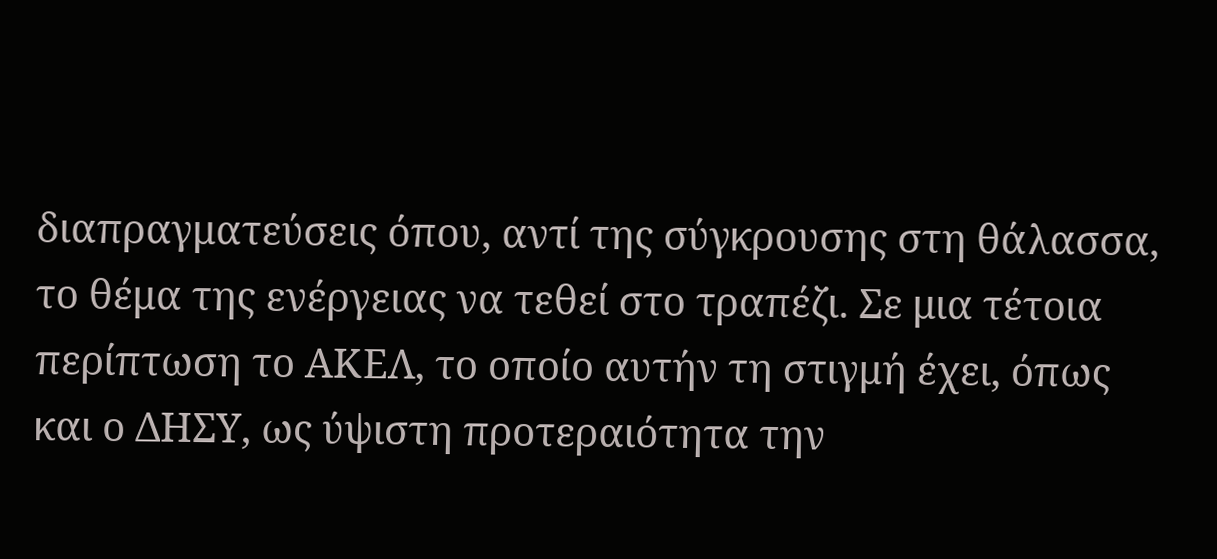διαπραγματεύσεις όπου, αντί της σύγκρουσης στη θάλασσα, το θέμα της ενέργειας να τεθεί στο τραπέζι. Σε μια τέτοια περίπτωση το ΑΚΕΛ, το οποίο αυτήν τη στιγμή έχει, όπως και ο ΔΗΣΥ, ως ύψιστη προτεραιότητα την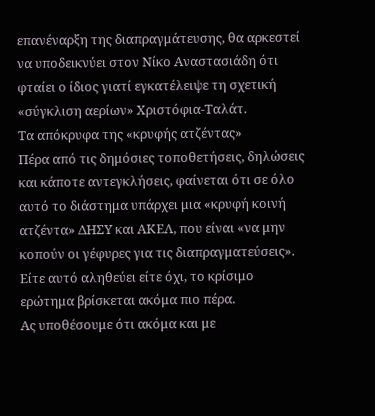επανέναρξη της διαπραγμάτευσης, θα αρκεστεί να υποδεικνύει στον Νίκο Αναστασιάδη ότι φταίει ο ίδιος γιατί εγκατέλειψε τη σχετική «σύγκλιση αερίων» Χριστόφια-Ταλάτ.
Τα απόκρυφα της «κρυφής ατζέντας»
Πέρα από τις δημόσιες τοποθετήσεις, δηλώσεις και κάποτε αντεγκλήσεις, φαίνεται ότι σε όλο αυτό το διάστημα υπάρχει μια «κρυφή κοινή ατζέντα» ΔΗΣΥ και ΑΚΕΛ, που είναι «να μην κοπούν οι γέφυρες για τις διαπραγματεύσεις». Είτε αυτό αληθεύει είτε όχι, το κρίσιμο ερώτημα βρίσκεται ακόμα πιο πέρα.
Ας υποθέσουμε ότι ακόμα και με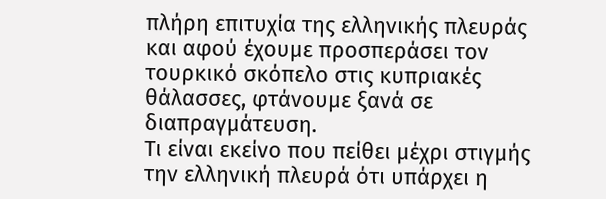πλήρη επιτυχία της ελληνικής πλευράς και αφού έχουμε προσπεράσει τον τουρκικό σκόπελο στις κυπριακές θάλασσες, φτάνουμε ξανά σε διαπραγμάτευση.
Τι είναι εκείνο που πείθει μέχρι στιγμής την ελληνική πλευρά ότι υπάρχει η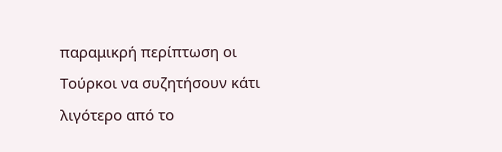παραμικρή περίπτωση οι Τούρκοι να συζητήσουν κάτι λιγότερο από το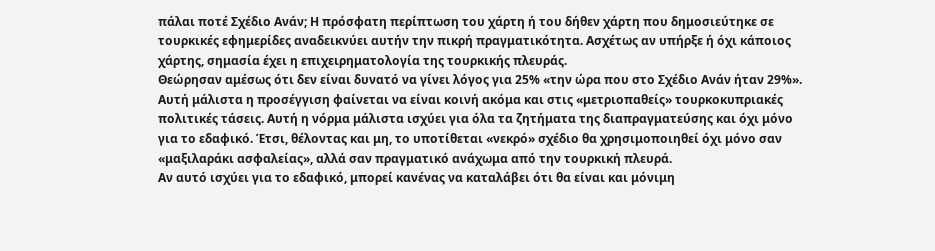πάλαι ποτέ Σχέδιο Ανάν; Η πρόσφατη περίπτωση του χάρτη ή του δήθεν χάρτη που δημοσιεύτηκε σε τουρκικές εφημερίδες αναδεικνύει αυτήν την πικρή πραγματικότητα. Ασχέτως αν υπήρξε ή όχι κάποιος χάρτης, σημασία έχει η επιχειρηματολογία της τουρκικής πλευράς.
Θεώρησαν αμέσως ότι δεν είναι δυνατό να γίνει λόγος για 25% «την ώρα που στο Σχέδιο Ανάν ήταν 29%». Αυτή μάλιστα η προσέγγιση φαίνεται να είναι κοινή ακόμα και στις «μετριοπαθείς» τουρκοκυπριακές πολιτικές τάσεις. Αυτή η νόρμα μάλιστα ισχύει για όλα τα ζητήματα της διαπραγματεύσης και όχι μόνο για το εδαφικό. Έτσι, θέλοντας και μη, το υποτίθεται «νεκρό» σχέδιο θα χρησιμοποιηθεί όχι μόνο σαν «μαξιλαράκι ασφαλείας», αλλά σαν πραγματικό ανάχωμα από την τουρκική πλευρά.
Αν αυτό ισχύει για το εδαφικό, μπορεί κανένας να καταλάβει ότι θα είναι και μόνιμη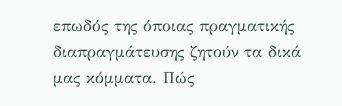επωδός της όποιας πραγματικής διαπραγμάτευσης ζητούν τα δικά μας κόμματα. Πώς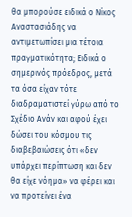θα μπορούσε ειδικά ο Νίκος Αναστασιάδης να αντιμετωπίσει μια τέτοια πραγματικότητα; Ειδικά ο σημερινός πρόεδρος, μετά τα όσα είχαν τότε διαδραματιστεί γύρω από το Σχέδιο Ανάν και αφού έχει δώσει του κόσμου τις διαβεβαιώσεις ότι «δεν υπάρχει περίπτωση και δεν θα είχε νόημα» να φέρει και να προτείνει ένα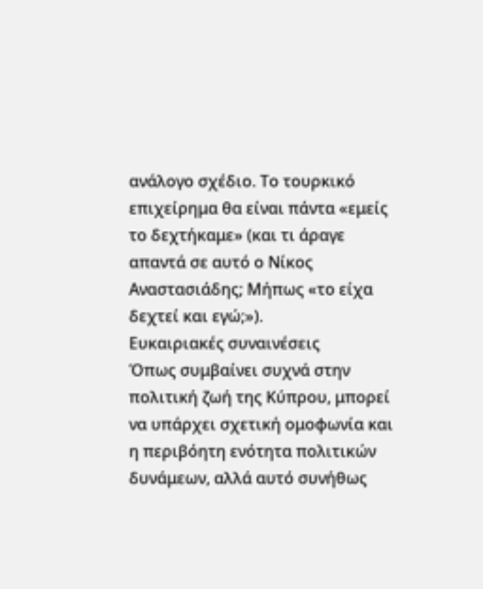ανάλογο σχέδιο. Το τουρκικό επιχείρημα θα είναι πάντα «εμείς το δεχτήκαμε» (και τι άραγε απαντά σε αυτό ο Νίκος Αναστασιάδης; Μήπως «το είχα δεχτεί και εγώ;»).
Ευκαιριακές συναινέσεις
Όπως συμβαίνει συχνά στην πολιτική ζωή της Κύπρου, μπορεί να υπάρχει σχετική ομοφωνία και η περιβόητη ενότητα πολιτικών δυνάμεων, αλλά αυτό συνήθως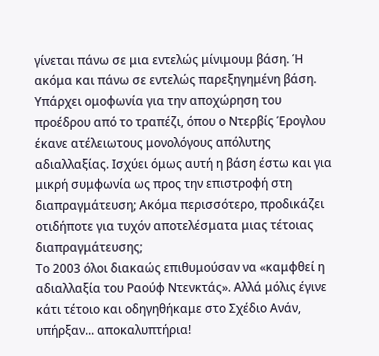γίνεται πάνω σε μια εντελώς μίνιμουμ βάση. Ή ακόμα και πάνω σε εντελώς παρεξηγημένη βάση. Υπάρχει ομοφωνία για την αποχώρηση του προέδρου από το τραπέζι, όπου ο Ντερβίς Έρογλου έκανε ατέλειωτους μονολόγους απόλυτης αδιαλλαξίας. Ισχύει όμως αυτή η βάση έστω και για μικρή συμφωνία ως προς την επιστροφή στη διαπραγμάτευση; Ακόμα περισσότερο, προδικάζει οτιδήποτε για τυχόν αποτελέσματα μιας τέτοιας διαπραγμάτευσης;
Το 2003 όλοι διακαώς επιθυμούσαν να «καμφθεί η αδιαλλαξία του Ραούφ Ντενκτάς». Αλλά μόλις έγινε κάτι τέτοιο και οδηγηθήκαμε στο Σχέδιο Ανάν, υπήρξαν... αποκαλυπτήρια!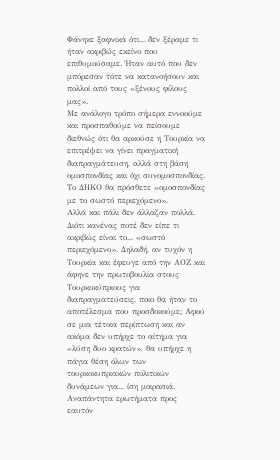Φάνηκε ξαφνικά ότι... δεν ξέραμε τι ήταν ακριβώς εκείνο που επιθυμούσαμε. Ήταν αυτό που δεν μπόρεσαν τότε να κατανοήσουν και πολλοί από τους «ξένους φίλους μας».
Με ανάλογο τρόπο σήμερα εννοούμε και προσπαθούμε να πείσουμε διεθνώς ότι θα αρκούσε η Τουρκία να επιτρέψει να γίνει πραγματική διαπραγμάτευση, αλλά στη βάση ομοσπονδίας και όχι συνομοσπονδίας. Το ΔΗΚΟ θα πρόσθετε «ομοσπονδίας με το σωστό περιεχόμενο».
Αλλά και πάλι δεν άλλαζαν πολλά. Διότι κανένας ποτέ δεν είπε τι ακριβώς είναι το... «σωστό περιεχόμενο». Δηλαδή, αν τυχόν η Τουρκία και έφευγε από την ΑΟΖ και άφηνε την πρωτοβουλία στους Τουρκοκύπριους για διαπραγματεύσεις, ποιο θα ήταν το αποτέλεσμα που προσδοκούμε; Αφού σε μια τέτοια περίπτωση και αν ακόμα δεν υπήρχε το αίτημα για «λύση δυο κρατών», θα υπήρχε η πάγια θέση όλων των τουρκοκυπριακών πολιτικών δυνάμεων για... ίση μοιρασιά.
Αναπάντητα ερωτήματα προς εαυτόν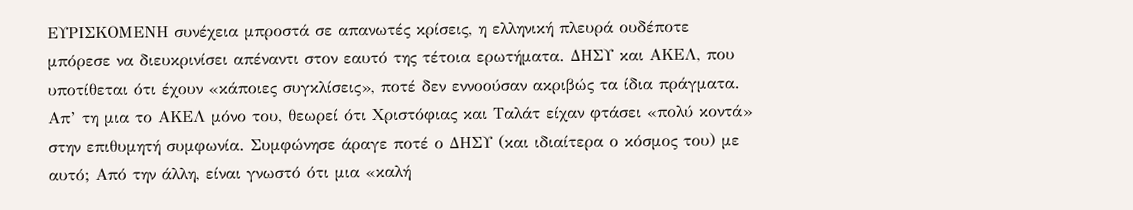ΕΥΡΙΣΚΟΜΕΝΗ συνέχεια μπροστά σε απανωτές κρίσεις, η ελληνική πλευρά ουδέποτε μπόρεσε να διευκρινίσει απέναντι στον εαυτό της τέτοια ερωτήματα. ΔΗΣΥ και ΑΚΕΛ, που υποτίθεται ότι έχουν «κάποιες συγκλίσεις», ποτέ δεν εννοούσαν ακριβώς τα ίδια πράγματα. Απ’ τη μια το ΑΚΕΛ μόνο του, θεωρεί ότι Χριστόφιας και Ταλάτ είχαν φτάσει «πολύ κοντά» στην επιθυμητή συμφωνία. Συμφώνησε άραγε ποτέ ο ΔΗΣΥ (και ιδιαίτερα ο κόσμος του) με αυτό; Από την άλλη, είναι γνωστό ότι μια «καλή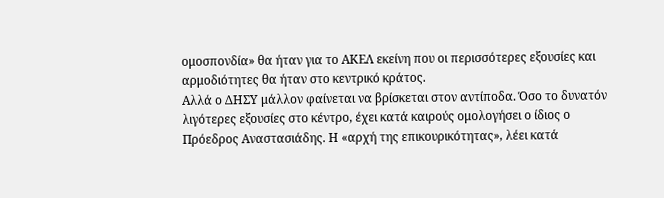ομοσπονδία» θα ήταν για το ΑΚΕΛ εκείνη που οι περισσότερες εξουσίες και αρμοδιότητες θα ήταν στο κεντρικό κράτος.
Αλλά ο ΔΗΣΥ μάλλον φαίνεται να βρίσκεται στον αντίποδα. Όσο το δυνατόν λιγότερες εξουσίες στο κέντρο, έχει κατά καιρούς ομολογήσει ο ίδιος ο Πρόεδρος Αναστασιάδης. Η «αρχή της επικουρικότητας», λέει κατά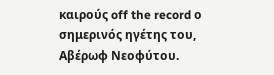καιρούς off the record ο σημερινός ηγέτης του, Αβέρωφ Νεοφύτου.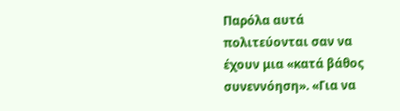Παρόλα αυτά πολιτεύονται σαν να έχουν μια «κατά βάθος συνεννόηση». «Για να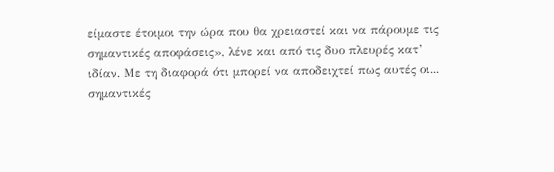είμαστε έτοιμοι την ώρα που θα χρειαστεί και να πάρουμε τις σημαντικές αποφάσεις», λένε και από τις δυο πλευρές κατ’ ιδίαν. Με τη διαφορά ότι μπορεί να αποδειχτεί πως αυτές οι... σημαντικές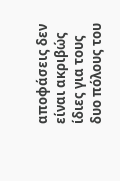αποφάσεις δεν είναι ακριβώς ίδιες για τους δυο πόλους του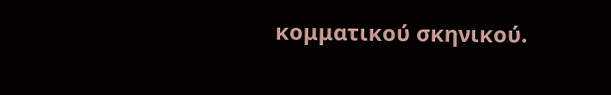κομματικού σκηνικού.